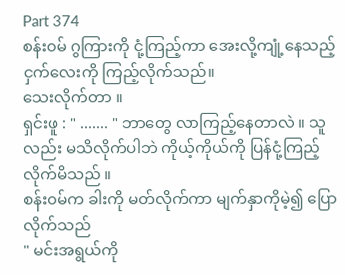Part 374
စန်း၀မ် ဂွကြားကို ငုံ့ကြည့်ကာ အေးလို့ကျုံ့နေသည့် ငှက်လေးကို ကြည့်လိုက်သည်။
သေးလိုက်တာ ။
ရှင်းဖူ : " ....... " ဘာတွေ လာကြည့်နေတာလဲ ။ သူလည်း မသိလိုက်ပါဘဲ ကိုယ့်ကိုယ်ကို ပြန်ငုံ့ကြည့်လိုက်မိသည် ။
စန်း၀မ်က ခါးကို မတ်လိုက်ကာ မျက်နှာကိုမဲ့၍ ပြောလိုက်သည်
" မင်းအရွယ်ကို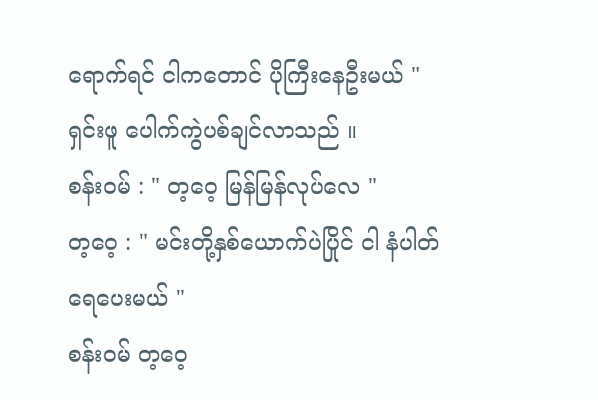ရောက်ရင် ငါကတောင် ပိုကြီးနေဦးမယ် "
ရှင်းဖူ ပေါက်ကွဲပစ်ချင်လာသည် ။
စန်း၀မ် : " တ့ဝေ့ မြန်မြန်လုပ်လေ "
တ့ဝေ့ : " မင်းတို့နှစ်ယောက်ပဲပြိုင် ငါ နံပါတ်ရေပေးမယ် "
စန်း၀မ် တ့ဝေ့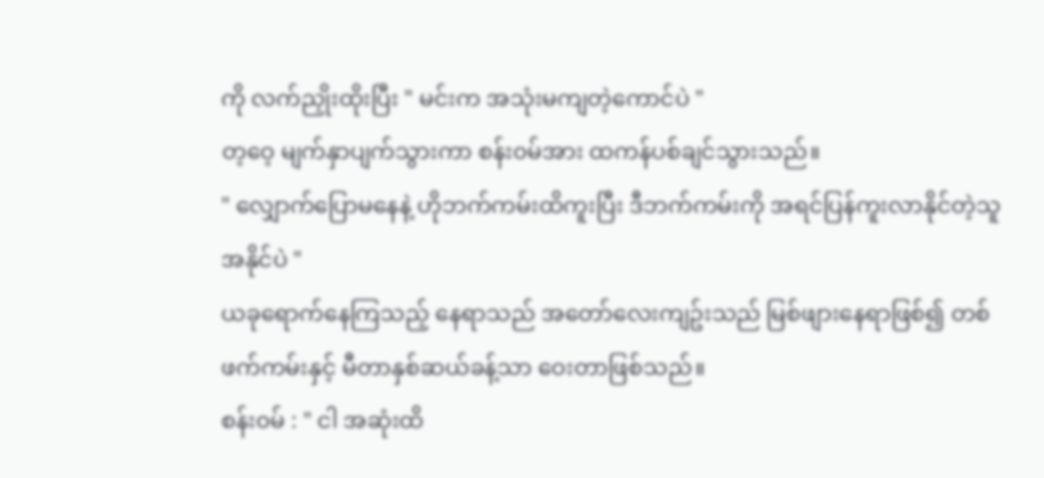ကို လက်ညှိုးထိုးပြီး " မင်းက အသုံးမကျတဲ့ကောင်ပဲ "
တ့ဝေ့ မျက်နှာပျက်သွားကာ စန်း၀မ်အား ထကန်ပစ်ချင်သွားသည်။
" လျှောက်ပြောမနေနဲ့ ဟိုဘက်ကမ်းထိကူးပြီး ဒီဘက်ကမ်းကို အရင်ပြန်ကူးလာနိုင်တဲ့သူ အနိုင်ပဲ "
ယခုရောက်နေကြသည့် နေရာသည် အတော်လေးကျဥ်းသည် မြစ်ဖျားနေရာဖြစ်၍ တစ်ဖက်ကမ်းနှင့် မီတာနှစ်ဆယ်ခန့်သာ ဝေးတာဖြစ်သည်။
စန်း၀မ် : " ငါ အဆုံးထိ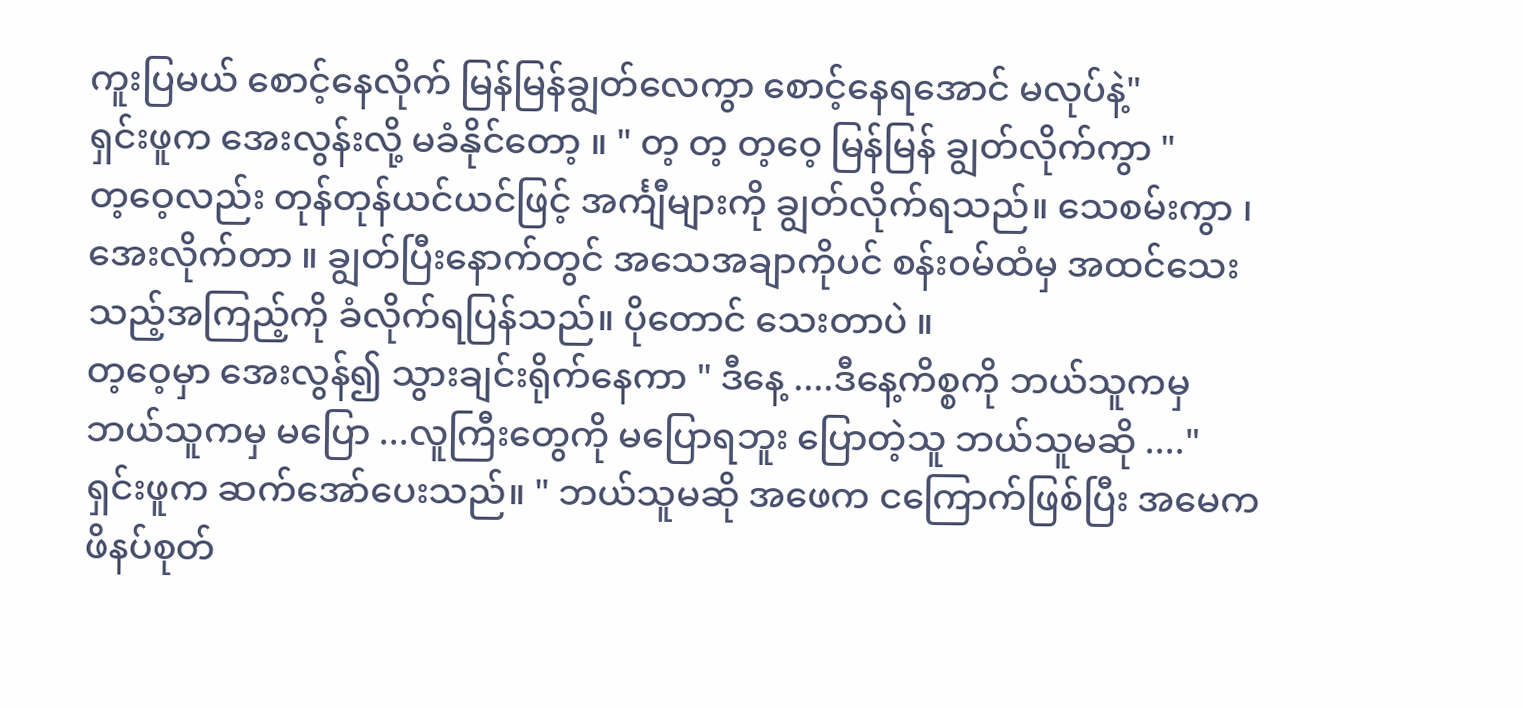ကူးပြမယ် စောင့်နေလိုက် မြန်မြန်ချွတ်လေကွာ စောင့်နေရအောင် မလုပ်နဲ့"
ရှင်းဖူက အေးလွန်းလို့ မခံနိုင်တော့ ။ " တ့ တ့ တ့ဝေ့ မြန်မြန် ချွတ်လိုက်ကွာ "
တ့ဝေ့လည်း တုန်တုန်ယင်ယင်ဖြင့် အင်္ကျီများကို ချွတ်လိုက်ရသည်။ သေစမ်းကွာ ၊ အေးလိုက်တာ ။ ချွတ်ပြီးနောက်တွင် အသေအချာကိုပင် စန်း၀မ်ထံမှ အထင်သေးသည့်အကြည့်ကို ခံလိုက်ရပြန်သည်။ ပိုတောင် သေးတာပဲ ။
တ့ဝေ့မှာ အေးလွန်၍ သွားချင်းရိုက်နေကာ " ဒီနေ့ ....ဒီနေ့ကိစ္စကို ဘယ်သူကမှ ဘယ်သူကမှ မပြော ...လူကြီးတွေကို မပြောရဘူး ပြောတဲ့သူ ဘယ်သူမဆို ...."
ရှင်းဖူက ဆက်အော်ပေးသည်။ " ဘယ်သူမဆို အဖေက ငကြောက်ဖြစ်ပြီး အမေက ဖိနပ်စုတ်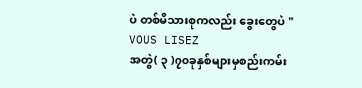ပဲ တစ်မိသားစုကလည်း ခွေးတွေပဲ "
VOUS LISEZ
အတွဲ( ၃ )၇၀ခုနှစ်များမှစည်းကမ်း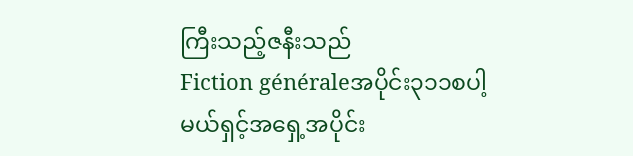ကြီးသည့်ဇနီးသည်
Fiction généraleအပိုင်း၃၁၁စပါ့မယ်ရှင့်အရှေ့အပိုင်း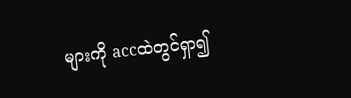များကို accထဲတွင်ရှာ၍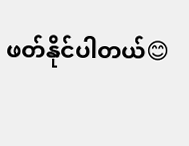ဖတ်နိုင်ပါတယ်😊